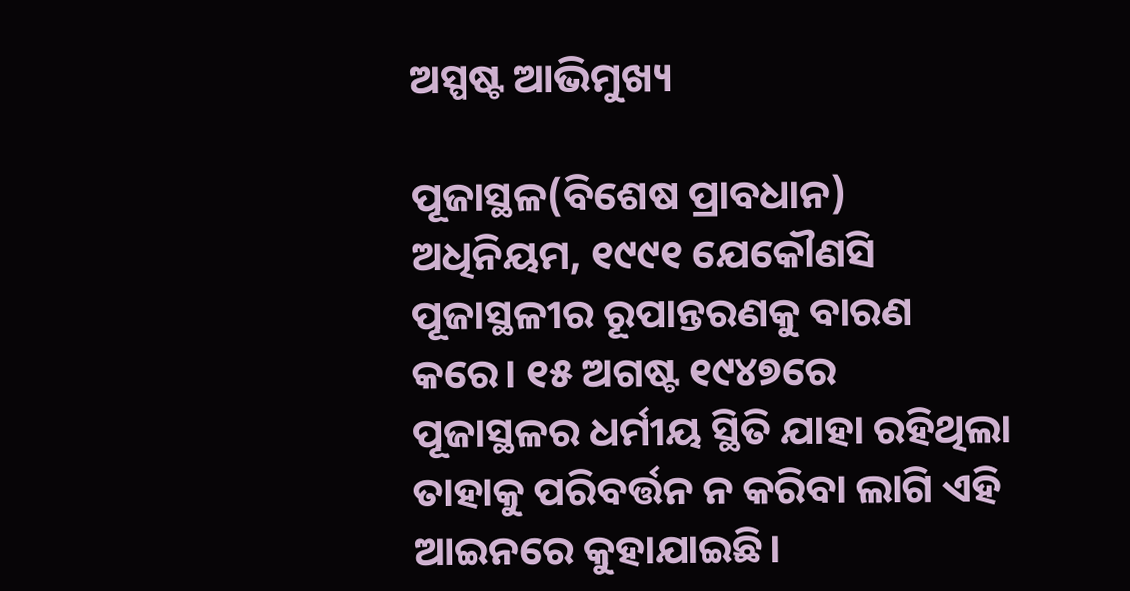ଅସ୍ପଷ୍ଟ ଆଭିମୁଖ୍ୟ

ପୂଜାସ୍ଥଳ(ବିଶେଷ ପ୍ରାବଧାନ) ଅଧିନିୟମ, ୧୯୯୧ ଯେକୌଣସି ପୂଜାସ୍ଥଳୀର ରୂପାନ୍ତରଣକୁ ବାରଣ କରେ। ୧୫ ଅଗଷ୍ଟ ୧୯୪୭ରେ ପୂଜାସ୍ଥଳର ଧର୍ମୀୟ ସ୍ଥିତି ଯାହା ରହିଥିଲା ତାହାକୁ ପରିବର୍ତ୍ତନ ନ କରିବା ଲାଗି ଏହି ଆଇନରେ କୁହାଯାଇଛି।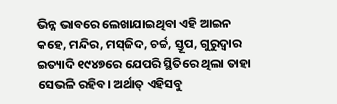ଭିନ୍ନ ଭାବରେ ଲେଖାଯାଇଥିବା ଏହି ଆଇନ କହେ, ମନ୍ଦିର, ମସ୍‌ଜିଦ, ଚର୍ଚ୍ଚ, ସ୍ତୂପ, ଗୁରୁଦ୍ୱାର ଇତ୍ୟାଦି ୧୯୪୭ରେ ଯେପରି ସ୍ଥିତିରେ ଥିଲା ତାହା ସେଭଳି ରହିବ। ଅର୍ଥାତ୍‌ ଏହିସବୁ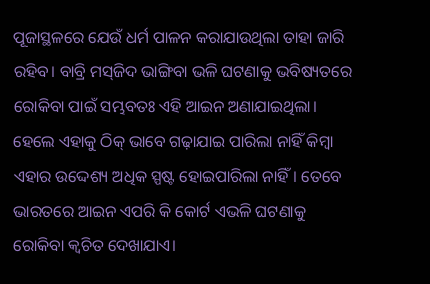ପୂଜାସ୍ଥଳରେ ଯେଉଁ ଧର୍ମ ପାଳନ କରାଯାଉଥିଲା ତାହା ଜାରି ରହିବ। ବାବ୍ରି ମସ୍‌ଜିଦ ଭାଙ୍ଗିବା ଭଳି ଘଟଣାକୁ ଭବିଷ୍ୟତରେ ରୋକିବା ପାଇଁ ସମ୍ଭବତଃ ଏହି ଆଇନ ଅଣାଯାଇଥିଲା। ହେଲେ ଏହାକୁ ଠିକ୍‌ ଭାବେ ଗଢ଼ାଯାଇ ପାରିଲା ନାହିଁ କିମ୍ବା ଏହାର ଉଦ୍ଦେଶ୍ୟ ଅଧିକ ସ୍ପଷ୍ଟ ହୋଇପାରିଲା ନାହିଁ। ତେବେ ଭାରତରେ ଆଇନ ଏପରି କି କୋର୍ଟ ଏଭଳି ଘଟଣାକୁ ରୋକିବା କ୍ୱଚିତ ଦେଖାଯାଏ।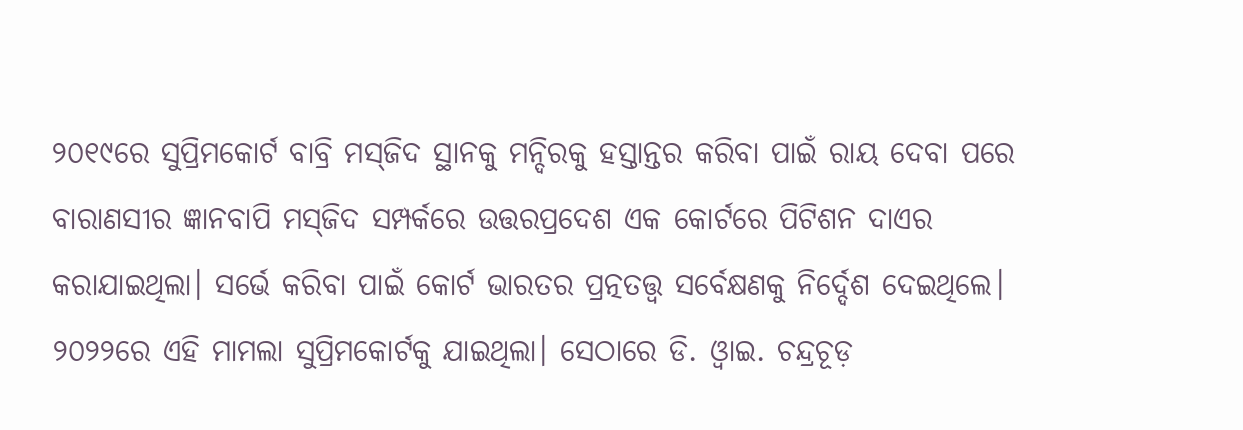୨୦୧୯ରେ ସୁପ୍ରିମକୋର୍ଟ ବାବ୍ରି ମସ୍‌ଜିଦ ସ୍ଥାନକୁ ମନ୍ଦିରକୁ ହସ୍ତାନ୍ତର କରିବା ପାଇଁ ରାୟ ଦେବା ପରେ ବାରାଣସୀର ଜ୍ଞାନବାପି ମସ୍‌ଜିଦ ସମ୍ପର୍କରେ ଉତ୍ତରପ୍ରଦେଶ ଏକ କୋର୍ଟରେ ପିଟିଶନ ଦାଏର କରାଯାଇଥିଲା। ସର୍ଭେ କରିବା ପାଇଁ କୋର୍ଟ ଭାରତର ପ୍ରତ୍ନତତ୍ତ୍ୱ ସର୍ବେକ୍ଷଣକୁ ନିର୍ଦ୍ଦେଶ ଦେଇଥିଲେ। ୨୦୨୨ରେ ଏହି ମାମଲା ସୁପ୍ରିମକୋର୍ଟକୁ ଯାଇଥିଲା। ସେଠାରେ ଡି. ଓ୍ବାଇ. ଚନ୍ଦ୍ରଚୂଡ଼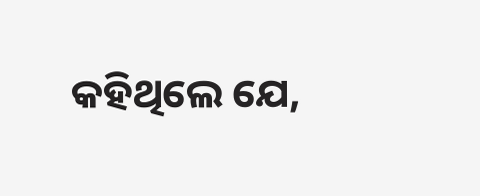କହିଥିଲେ ଯେ,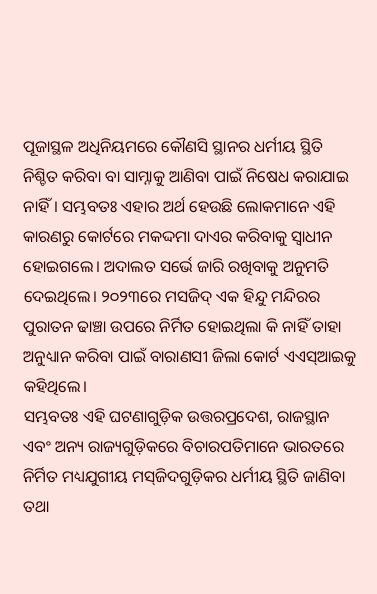ପୂଜାସ୍ଥଳ ଅଧିନିୟମରେ କୌଣସି ସ୍ଥାନର ଧର୍ମୀୟ ସ୍ଥିତି ନିଶ୍ଚିତ କରିବା ବା ସାମ୍ନାକୁ ଆଣିବା ପାଇଁ ନିଷେଧ କରାଯାଇ ନାହିଁ। ସମ୍ଭବତଃ ଏହାର ଅର୍ଥ ହେଉଛି ଲୋକମାନେ ଏହି କାରଣରୁ କୋର୍ଟରେ ମକଦ୍ଦମା ଦାଏର କରିବାକୁ ସ୍ବାଧୀନ ହୋଇଗଲେ। ଅଦାଲତ ସର୍ଭେ ଜାରି ରଖିବାକୁ ଅନୁମତି ଦେଇଥିଲେ। ୨୦୨୩ରେ ମସଜିଦ୍‌ ଏକ ହିନ୍ଦୁ ମନ୍ଦିରର ପୁରାତନ ଢାଞ୍ଚା ଉପରେ ନିର୍ମିତ ହୋଇଥିଲା କି ନାହିଁ ତାହା ଅନୁଧ୍ୟାନ କରିବା ପାଇଁ ବାରାଣସୀ ଜିଲା କୋର୍ଟ ଏଏସ୍‌ଆଇକୁ କହିଥିଲେ।
ସମ୍ଭବତଃ ଏହି ଘଟଣାଗୁଡ଼ିକ ଉତ୍ତରପ୍ରଦେଶ, ରାଜସ୍ଥାନ ଏବଂ ଅନ୍ୟ ରାଜ୍ୟଗୁଡ଼ିକରେ ବିଚାରପତିମାନେ ଭାରତରେ ନିର୍ମିତ ମଧ୍ୟଯୁଗୀୟ ମସ୍‌ଜିଦଗୁଡ଼ିକର ଧର୍ମୀୟ ସ୍ଥିତି ଜାଣିବା ତଥା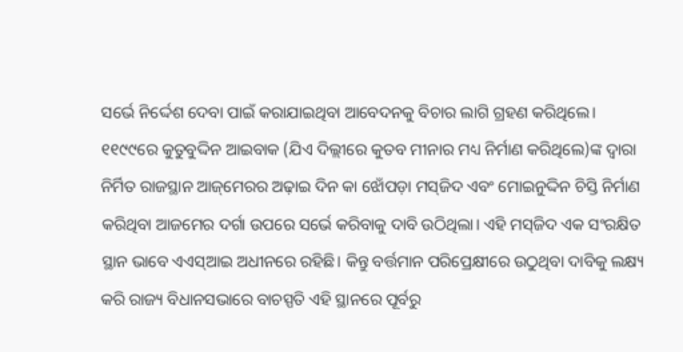ସର୍ଭେ ନିର୍ଦ୍ଦେଶ ଦେବା ପାଇଁ କରାଯାଇଥିବା ଆବେଦନକୁ ବିଚାର ଲାଗି ଗ୍ରହଣ କରିଥିଲେ। ୧୧୯୯ରେ କୁତୁବୁଦ୍ଦିନ ଆଇବାକ (ଯିଏ ଦିଲ୍ଲୀରେ କୁତବ ମୀନାର ମଧ୍ୟ ନିର୍ମାଣ କରିଥିଲେ)ଙ୍କ ଦ୍ୱାରା ନିର୍ମିତ ରାଜସ୍ଥାନ ଆଜ୍‌ମେରର ଅଢ଼ାଇ ଦିନ କା ଝୋଁପଡ଼ା ମସ୍‌ଜିଦ ଏବଂ ମୋଇନୁଦ୍ଦିନ ଚିସ୍ତି ନିର୍ମାଣ କରିଥିବା ଆଜମେର ଦର୍ଗା ଉପରେ ସର୍ଭେ କରିବାକୁ ଦାବି ଉଠିଥିଲା। ଏହି ମସ୍‌ଜିଦ ଏକ ସଂରକ୍ଷିତ ସ୍ଥାନ ଭାବେ ଏଏସ୍‌ଆଇ ଅଧୀନରେ ରହିଛି। କିନ୍ତୁ ବର୍ତ୍ତମାନ ପରିପ୍ରେକ୍ଷୀରେ ଉଠୁଥିବା ଦାବିକୁ ଲକ୍ଷ୍ୟ କରି ରାଜ୍ୟ ବିଧାନସଭାରେ ବାଚସ୍ପତି ଏହି ସ୍ଥାନରେ ପୂର୍ବରୁ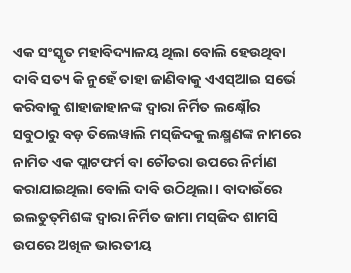ଏକ ସଂସ୍କୃତ ମହାବିଦ୍ୟାଳୟ ଥିଲା ବୋଲି ହେଉଥିବା ଦାବି ସତ୍ୟ କି ନୁହେଁ ତାହା ଜାଣିବାକୁ ଏଏସ୍‌ଆଇ ସର୍ଭେ କରିବାକୁ ଶାହାଜାହାନଙ୍କ ଦ୍ୱାରା ନିର୍ମିତ ଲକ୍ଷ୍ନୌର ସବୁଠାରୁ ବଡ଼ ତିଲେୱାଲି ମସ୍‌ଜିଦକୁ ଲକ୍ଷ୍ମଣଙ୍କ ନାମରେ ନାମିତ ଏକ ପ୍ଲାଟଫର୍ମ ବା ଚୌତରା ଉପରେ ନିର୍ମାଣ କରାଯାଇଥିଲା ବୋଲି ଦାବି ଉଠିଥିଲା। ବାଦାଉଁରେ ଇଲତୁତ୍‌ମିଶଙ୍କ ଦ୍ୱାରା ନିର୍ମିତ ଜାମା ମସ୍‌ଜିଦ ଶାମସି ଉପରେ ଅଖିଳ ଭାରତୀୟ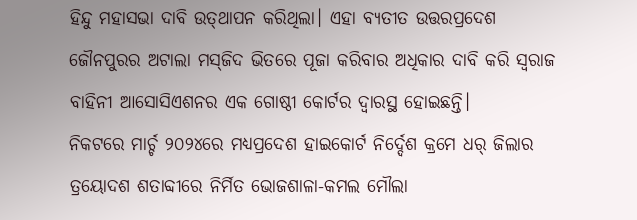ହିନ୍ଦୁ ମହାସଭା ଦାବି ଉତ୍‌ଥାପନ କରିଥିଲା। ଏହା ବ୍ୟତୀତ ଉତ୍ତରପ୍ରଦେଶ ଜୌନପୁରର ଅଟାଲା ମସ୍‌ଜିଦ ଭିତରେ ପୂଜା କରିବାର ଅଧିକାର ଦାବି କରି ସ୍ବରାଜ ବାହିନୀ ଆସୋସିଏଶନର ଏକ ଗୋଷ୍ଠୀ କୋର୍ଟର ଦ୍ୱାରସ୍ଥ ହୋଇଛନ୍ତି।
ନିକଟରେ ମାର୍ଚ୍ଚ ୨୦୨୪ରେ ମଧ୍ୟପ୍ରଦେଶ ହାଇକୋର୍ଟ ନିର୍ଦ୍ଦେଶ କ୍ରମେ ଧର୍‌ ଜିଲାର ତ୍ରୟୋଦଶ ଶତାବ୍ଦୀରେ ନିର୍ମିତ ଭୋଜଶାଳା-କମଲ ମୌଲା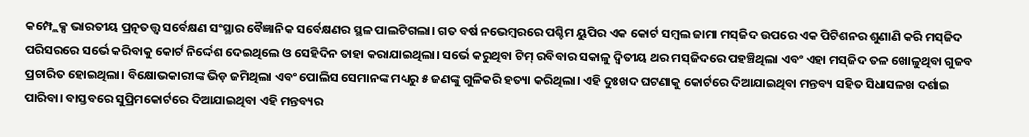କମ୍ପ୍ଲେକ୍ସ ଭାରତୀୟ ପ୍ରତ୍ନତତ୍ତ୍ୱ ସର୍ବେକ୍ଷଣ ସଂସ୍ଥାର ବୈଜ୍ଞାନିକ ସର୍ବେକ୍ଷଣର ସ୍ଥଳ ପାଲଟିଗଲା। ଗତ ବର୍ଷ ନଭେମ୍ବରରେ ପଶ୍ଚିମ ୟୁପିର ଏକ କୋର୍ଟ ସମ୍ବଲ ଜାମା ମସ୍‌ଜିଦ ଉପରେ ଏକ ପିଟିଶନର ଶୁଣାଣି କରି ମସ୍‌ଜିଦ ପରିସରରେ ସର୍ଭେ କରିବାକୁ କୋର୍ଟ ନିର୍ଦ୍ଦେଶ ଦେଇଥିଲେ ଓ ସେହିଦିନ ତାହା କରାଯାଇଥିଲା। ସର୍ଭେ କରୁଥିବା ଟିମ୍‌ ରବିବାର ସକାଳୁ ଦ୍ୱିତୀୟ ଥର ମସ୍‌ଜିଦରେ ପହଞ୍ଚିଥିଲା ଏବଂ ଏହା ମସ୍‌ଜିଦ ତଳ ଖୋଳୁଥିବା ଗୁଜବ ପ୍ରଚାରିତ ହୋଇଥିଲା। ବିକ୍ଷୋଭକାରୀଙ୍କ ଭିଡ଼ ଜମିଥିଲା ଏବଂ ପୋଲିସ ସେମାନଙ୍କ ମଧ୍ୟରୁ ୫ ଜଣଙ୍କୁ ଗୁଳିକରି ହତ୍ୟା କରିଥିଲା। ଏହି ଦୁଃଖଦ ଘଟଣାକୁ କୋର୍ଟରେ ଦିଆଯାଇଥିବା ମନ୍ତବ୍ୟ ସହିତ ସିଧାସଳଖ ଦର୍ଶାଇ ପାରିବା। ବାସ୍ତବରେ ସୁପ୍ରିମକୋର୍ଟରେ ଦିଆଯାଇଥିବା ଏହି ମନ୍ତବ୍ୟର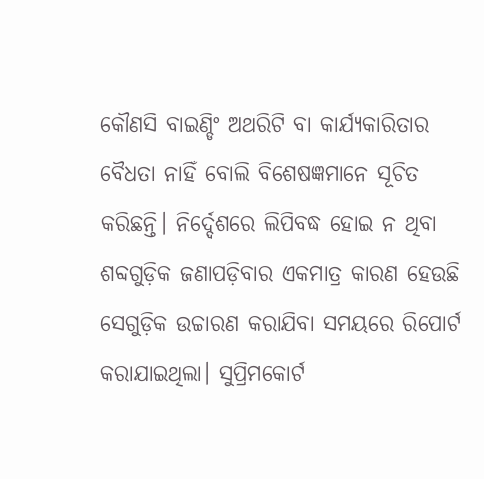କୌଣସି ବାଇଣ୍ଡିଂ ଅଥରିଟି ବା କାର୍ଯ୍ୟକାରିତାର ବୈଧତା ନାହିଁ ବୋଲି ବିଶେଷଜ୍ଞମାନେ ସୂଚିତ କରିଛନ୍ତି। ନିର୍ଦ୍ଦେଶରେ ଲିପିବଦ୍ଧ ହୋଇ ନ ଥିବା ଶବ୍ଦଗୁଡ଼ିକ ଜଣାପଡ଼ିବାର ଏକମାତ୍ର କାରଣ ହେଉଛି ସେଗୁଡ଼ିକ ଉଚ୍ଚାରଣ କରାଯିବା ସମୟରେ ରିପୋର୍ଟ କରାଯାଇଥିଲା। ସୁପ୍ରିମକୋର୍ଟ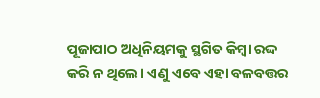ପୂଜାପାଠ ଅଧିନିୟମକୁ ସ୍ଥଗିତ କିମ୍ବା ରଦ୍ଦ କରି ନ ଥିଲେ। ଏଣୁ ଏବେ ଏହା ବଳବତ୍ତର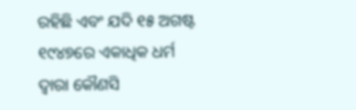ରହିଛି ଏବଂ ଯଦି ୧୫ ଅଗଷ୍ଟ ୧୯୪୭ରେ ଏକାଧିକ ଧର୍ମ ଦ୍ୱାରା କୌଣସି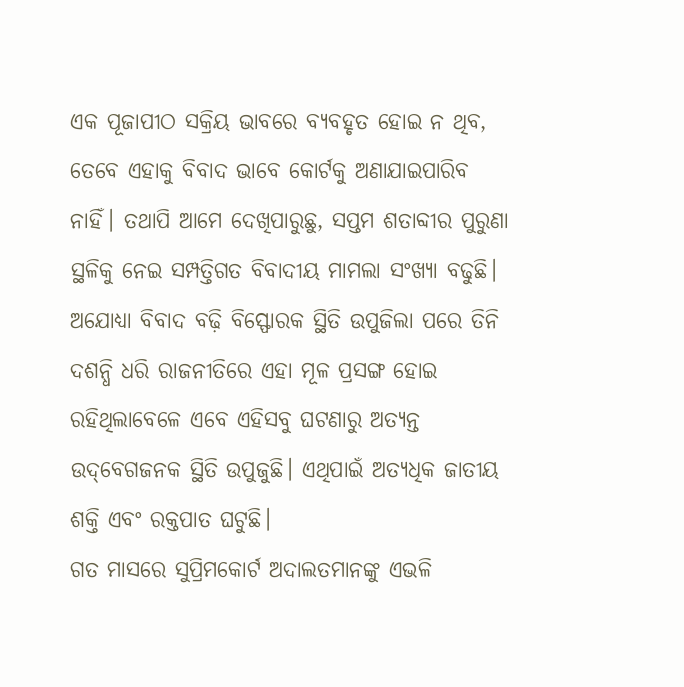ଏକ ପୂଜାପୀଠ ସକ୍ରିୟ ଭାବରେ ବ୍ୟବହୃତ ହୋଇ ନ ଥିବ, ତେବେ ଏହାକୁ ବିବାଦ ଭାବେ କୋର୍ଟକୁ ଅଣାଯାଇପାରିବ ନାହିଁ। ତଥାପି ଆମେ ଦେଖିପାରୁଛୁ, ସପ୍ତମ ଶତାବ୍ଦୀର ପୁରୁଣା ସ୍ଥଳିକୁ ନେଇ ସମ୍ପତ୍ତିଗତ ବିବାଦୀୟ ମାମଲା ସଂଖ୍ୟା ବଢୁଛି। ଅଯୋଧ୍ୟା ବିବାଦ ବଢ଼ି ବିସ୍ଫୋରକ ସ୍ଥିତି ଉପୁଜିଲା ପରେ ତିନି ଦଶନ୍ଧି ଧରି ରାଜନୀତିରେ ଏହା ମୂଳ ପ୍ରସଙ୍ଗ ହୋଇ ରହିଥିଲାବେଳେ ଏବେ ଏହିସବୁ ଘଟଣାରୁ ଅତ୍ୟନ୍ତ ଉଦ୍‌ବେଗଜନକ ସ୍ଥିତି ଉପୁଜୁଛି। ଏଥିପାଇଁ ଅତ୍ୟଧିକ ଜାତୀୟ ଶକ୍ତି ଏବଂ ରକ୍ତପାତ ଘଟୁଛି।
ଗତ ମାସରେ ସୁପ୍ରିମକୋର୍ଟ ଅଦାଲତମାନଙ୍କୁ ଏଭଳି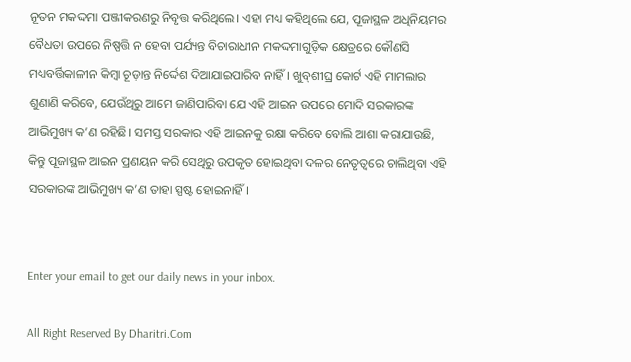ନୂତନ ମକଦ୍ଦମା ପଞ୍ଜୀକରଣରୁ ନିବୃତ୍ତ କରିଥିଲେ। ଏହା ମଧ୍ୟ କହିଥିଲେ ଯେ, ପୂଜାସ୍ଥଳ ଅଧିନିୟମର ବୈଧତା ଉପରେ ନିଷ୍ପତ୍ତି ନ ହେବା ପର୍ଯ୍ୟନ୍ତ ବିଚାରାଧୀନ ମକଦ୍ଦମାଗୁଡ଼ିକ କ୍ଷେତ୍ରରେ କୌଣସି ମଧ୍ୟବର୍ତ୍ତିକାଳୀନ କିମ୍ବା ଚୂଡ଼ାନ୍ତ ନିର୍ଦ୍ଦେଶ ଦିଆଯାଇପାରିବ ନାହିଁ। ଖୁବ୍‌ଶୀଘ୍ର କୋର୍ଟ ଏହି ମାମଲାର ଶୁଣାଣି କରିବେ, ଯେଉଁଥିରୁ ଆମେ ଜାଣିପାରିବା ଯେ ଏହି ଆଇନ ଉପରେ ମୋଦି ସରକାରଙ୍କ ଆଭିମୁଖ୍ୟ କ’ଣ ରହିଛି। ସମସ୍ତ ସରକାର ଏହି ଆଇନକୁ ରକ୍ଷା କରିବେ ବୋଲି ଆଶା କରାଯାଉଛି, କିନ୍ତୁ ପୂଜାସ୍ଥଳ ଆଇନ ପ୍ରଣୟନ କରି ସେଥିରୁ ଉପକୃତ ହୋଇଥିବା ଦଳର ନେତୃତ୍ୱରେ ଚାଲିଥିବା ଏହି ସରକାରଙ୍କ ଆଭିମୁଖ୍ୟ କ’ଣ ତାହା ସ୍ପଷ୍ଟ ହୋଇନାହିଁ।


Enter your email to get our daily news in your inbox.

All Right Reserved By Dharitri.Com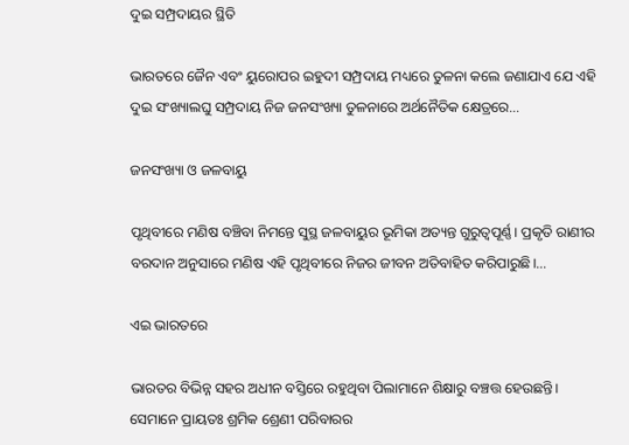ଦୁଇ ସମ୍ପ୍ରଦାୟର ସ୍ଥିତି

ଭାରତରେ ଜୈନ ଏବଂ ୟୁରୋପର ଇହୁଦୀ ସମ୍ପ୍ରଦାୟ ମଧ୍ୟରେ ତୁଳନା କଲେ ଜଣାଯାଏ ଯେ ଏହି ଦୁଇ ସଂଖ୍ୟାଲଘୁ ସମ୍ପ୍ରଦାୟ ନିଜ ଜନସଂଖ୍ୟା ତୁଳନାରେ ଅର୍ଥନୈତିକ କ୍ଷେତ୍ରରେ…

ଜନସଂଖ୍ୟା ଓ ଜଳବାୟୁ

ପୃଥିବୀରେ ମଣିଷ ବଞ୍ଚିବା ନିମନ୍ତେ ସୁସ୍ଥ ଜଳବାୟୁର ଭୂମିକା ଅତ୍ୟନ୍ତ ଗୁରୁତ୍ୱପୂର୍ଣ୍ଣ। ପ୍ରକୃତି ରାଣୀର ବରଦାନ ଅନୁସାରେ ମଣିଷ ଏହି ପୃଥିବୀରେ ନିଜର ଜୀବନ ଅତିବାହିତ କରିପାରୁଛି।…

ଏଇ ଭାରତରେ

ଭାରତର ବିଭିନ୍ନ ସହର ଅଧୀନ ବସ୍ତିରେ ରହୁଥିବା ପିଲାମାନେ ଶିକ୍ଷାରୁ ବଞ୍ଚତ୍ତ ହେଉଛନ୍ତି। ସେମାନେ ପ୍ରାୟତଃ ଶ୍ରମିକ ଶ୍ରେଣୀ ପରିବାରର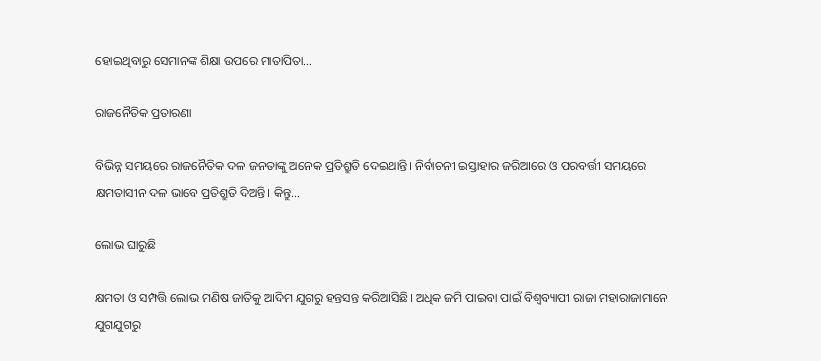ହୋଇଥିବାରୁ ସେମାନଙ୍କ ଶିକ୍ଷା ଉପରେ ମାତାପିତା…

ରାଜନୈତିକ ପ୍ରତାରଣା

ବିଭିନ୍ନ ସମୟରେ ରାଜନୈତିକ ଦଳ ଜନତାଙ୍କୁ ଅନେକ ପ୍ରତିଶ୍ରୁତି ଦେଇଥାନ୍ତି। ନିର୍ବାଚନୀ ଇସ୍ତାହାର ଜରିଆରେ ଓ ପରବର୍ତ୍ତୀ ସମୟରେ କ୍ଷମତାସୀନ ଦଳ ଭାବେ ପ୍ରତିଶ୍ରୁତି ଦିଅନ୍ତି। କିନ୍ତୁ…

ଲୋଭ ଘାରୁଛି

କ୍ଷମତା ଓ ସମ୍ପତ୍ତି ଲୋଭ ମଣିଷ ଜାତିକୁ ଆଦିମ ଯୁଗରୁ ହନ୍ତସନ୍ତ କରିଆସିଛି। ଅଧିକ ଜମି ପାଇବା ପାଇଁ ବିଶ୍ୱବ୍ୟାପୀ ରାଜା ମହାରାଜାମାନେ ଯୁଗଯୁଗରୁ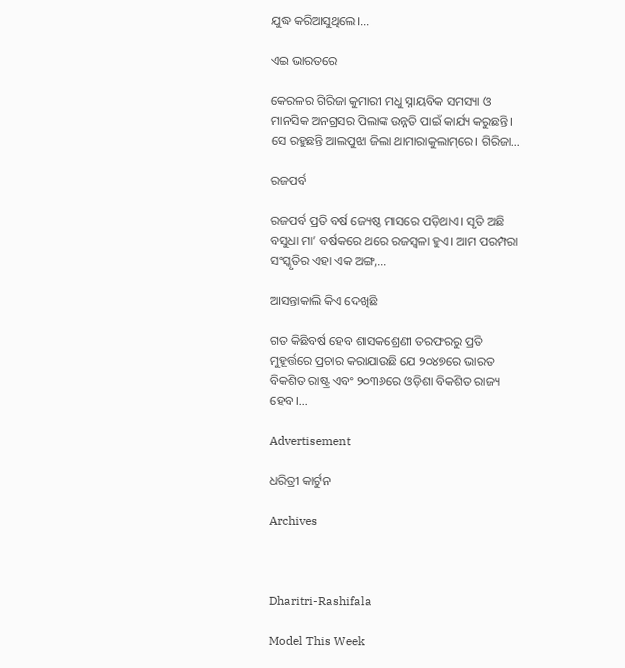ଯୁଦ୍ଧ କରିଆସୁଥିଲେ।…

ଏଇ ଭାରତରେ

କେରଳର ଗିରିଜା କୁମାରୀ ମଧୁ ସ୍ନାୟବିକ ସମସ୍ୟା ଓ ମାନସିକ ଅନଗ୍ରସର ପିଲାଙ୍କ ଉନ୍ନତି ପାଇଁ କାର୍ଯ୍ୟ କରୁଛନ୍ତି। ସେ ରହୁଛନ୍ତି ଆଲପୁଝା ଜିଲା ଥାମାରାକୁଲାମ୍‌ରେ। ଗିରିଜା…

ରଜପର୍ବ

ରଜପର୍ବ ପ୍ରତି ବର୍ଷ ଜ୍ୟେଷ୍ଠ ମାସରେ ପଡ଼ିଥାଏ। ସୃତି ଅଛି ବସୁଧା ମା’ ବର୍ଷକରେ ଥରେ ରଜସ୍ବଳା ହୁଏ। ଆମ ପରମ୍ପରା ସଂସ୍କୃତିର ଏହା ଏକ ଅଙ୍ଗ,…

ଆସନ୍ତାକାଲି କିଏ ଦେଖିଛି

ଗତ କିଛିବର୍ଷ ହେବ ଶାସକଶ୍ରେଣୀ ତରଫରରୁ ପ୍ରତି ମୁହୂର୍ତ୍ତରେ ପ୍ରଚାର କରାଯାଉଛି ଯେ ୨୦୪୭ରେ ଭାରତ ବିକଶିତ ରାଷ୍ଟ୍ର ଏବଂ ୨୦୩୬ରେ ଓଡ଼ିଶା ବିକଶିତ ରାଜ୍ୟ ହେବ।…

Advertisement

ଧରିତ୍ରୀ କାର୍ଟୁନ

Archives



Dharitri-Rashifala

Model This Week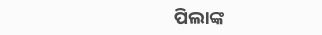ପିଲାଙ୍କ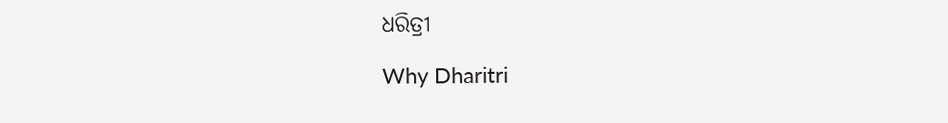ଧରିତ୍ରୀ

Why Dharitri